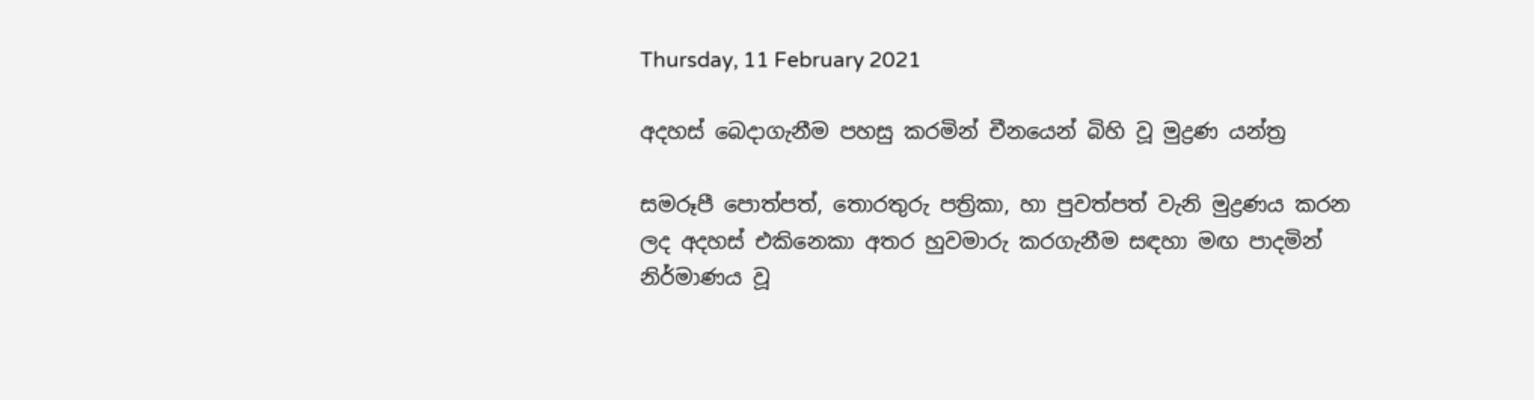Thursday, 11 February 2021

අදහස් බෙදාගැනීම පහසු කරමින් චීනයෙන් බිහි වූ මුද්‍රණ යන්ත්‍ර

සමරූපී පොත්පත්, තොරතුරු පත්‍රිකා, හා පුවත්පත් වැනි මුද්‍රණය කරන ලද අදහස් එකිනෙකා අතර හුවමාරු කරගැනීම සඳහා මඟ පාදමින් නිර්මාණය වූ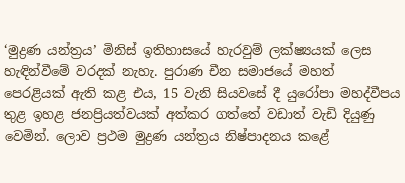‘මුද්‍රණ යන්ත්‍රය’ මිනිස් ඉතිහාසයේ හැරවුම් ලක්ෂ්‍යයක් ලෙස හැඳින්වීමේ වරදක් නැහැ. පුරාණ චීන සමාජයේ මහත් පෙරළියක් ඇති කළ එය, 15 වැනි සියවසේ දී යුරෝපා මහද්වීපය තුළ ඉහළ ජනප්‍රියත්වයක් අත්කර ගත්තේ වඩාත් වැඩි දියුණු වෙමින්. ලොව ප්‍රථම මුද්‍රණ යන්ත්‍රය නිෂ්පාදනය කළේ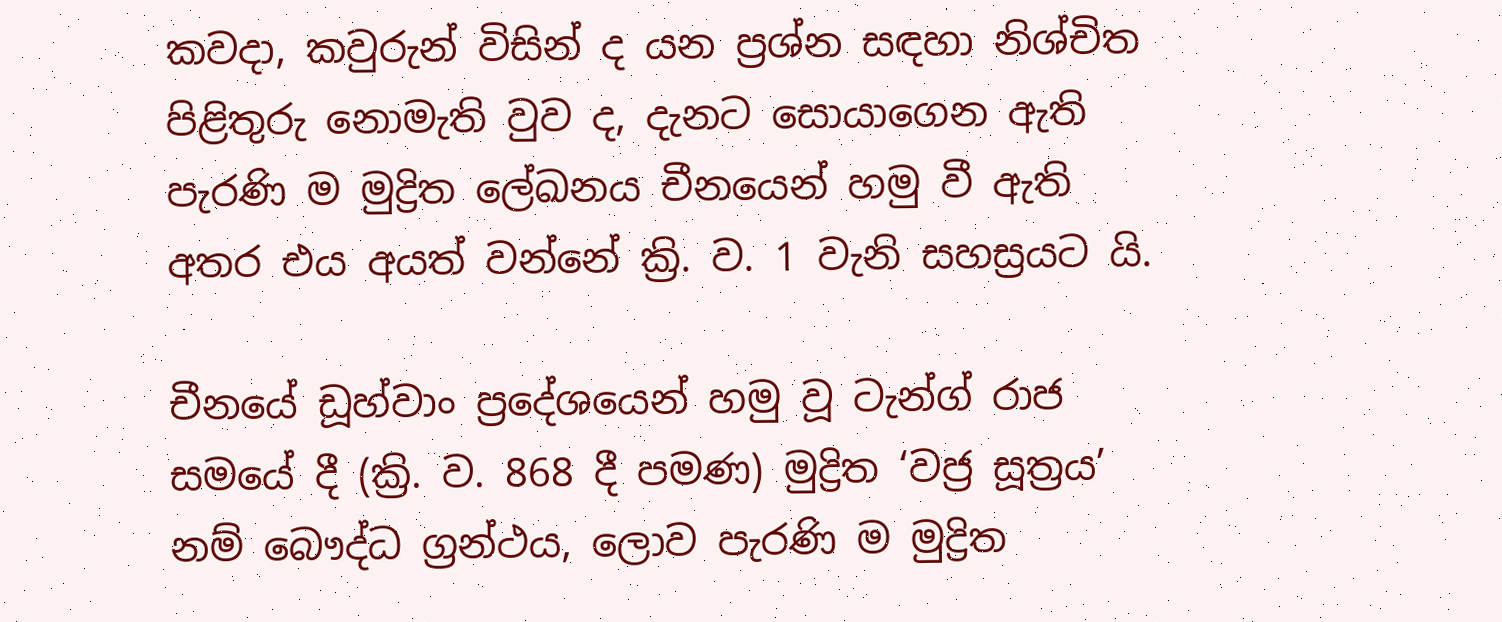කවදා, කවුරුන් විසින් ද යන ප්‍රශ්න සඳහා නිශ්චිත පිළිතුරු නොමැති වුව ද, දැනට සොයාගෙන ඇති පැරණි ම මුද්‍රිත ලේඛනය චීනයෙන් හමු වී ඇති අතර එය අයත් වන්නේ ක්‍රි. ව. 1 වැනි සහස්‍රයට යි.

චීනයේ ඩූහ්වාං ප්‍රදේශයෙන් හමු වූ ටැන්ග් රාජ සමයේ දී (ක්‍රි. ව. 868 දී පමණ) මුද්‍රිත ‘වජ්‍ර සූත්‍රය’ නම් බෞද්ධ ග්‍රන්ථය, ලොව පැරණි ම මුද්‍රිත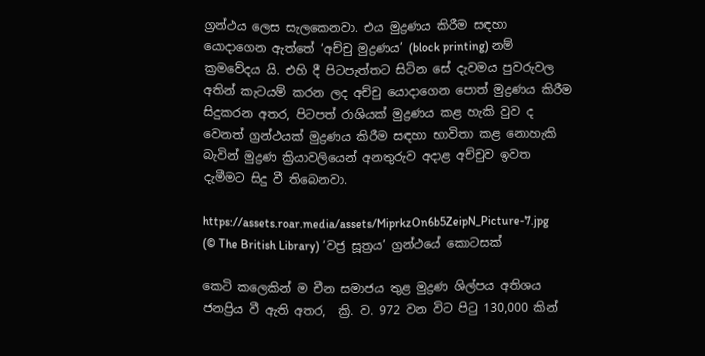ග්‍රන්ථය ලෙස සැලකෙනවා. එය මුද්‍රණය කිරීම සඳහා යොදාගෙන ඇත්තේ ‘අච්චු මුද්‍රණය’ (block printing) නම් ක්‍රමවේදය යි. එහි දී පිටපැත්තට සිටින සේ දැවමය පුවරුවල අතින් කැටයම් කරන ලද අච්චු යොදාගෙන පොත් මුද්‍රණය කිරීම සිදුකරන අතර, පිටපත් රාශියක් මුද්‍රණය කළ හැකි වුව ද වෙනත් ග්‍රන්ථයක් මුද්‍රණය කිරීම සඳහා භාවිතා කළ නොහැකි බැවින් මුද්‍රණ ක්‍රියාවලියෙන් අනතුරුව අදාළ අච්චුව ඉවත දැමීමට සිදු වී තිබෙනවා.

https://assets.roar.media/assets/MiprkzOn6b5ZeipN_Picture-7.jpg
(© The British Library) ‘වජ්‍ර සූත්‍රය’ ග්‍රන්ථයේ කොටසක්

කෙටි කලෙකින් ම චීන සමාජය තුළ මුද්‍රණ ශිල්පය අතිශය ජනප්‍රිය වී ඇති අතර,  ක්‍රි. ව. 972 වන විට පිටු 130,000 කින්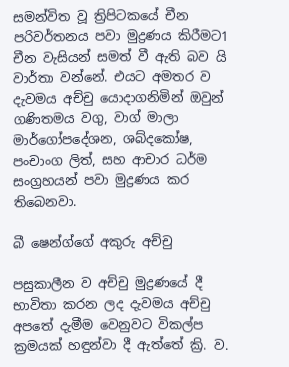සමන්විත වූ ත්‍රිපිටකයේ චීන පරිවර්තනය පවා මුද්‍රණය කිරීමට1 චීන වැසියන් සමත් වී ඇති බව යි වාර්තා වන්නේ. එයට අමතර ව දැවමය අච්චු යොදාගනිමින් ඔවුන් ගණිතමය වගු, වාග් මාලා මාර්ගෝපදේශන, ශබ්දකෝෂ, පංචාංග ලිත්, සහ ආචාර ධර්ම සංග්‍රහයන් පවා මුද්‍රණය කර තිබෙනවා.

බී ෂෙන්ග්ගේ අකුරු අච්චු

පසුකාලීන ව අච්චු මුද්‍රණයේ දී භාවිතා කරන ලද දැවමය අච්චු අපතේ දැමීම වෙනුවට විකල්ප ක්‍රමයක් හඳුන්වා දී ඇත්තේ ක්‍රි. ව.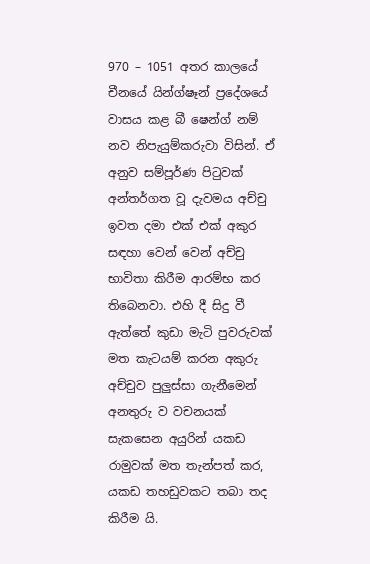970 – 1051 අතර කාලයේ චීනයේ යින්ග්ෂෑන් ප්‍රදේශයේ වාසය කළ බී ෂෙන්ග් නම් නව නිපැයුම්කරුවා විසින්. ඒ අනුව සම්පූර්ණ පිටුවක් අන්තර්ගත වූ දැවමය අච්චු ඉවත දමා එක් එක් අකුර සඳහා වෙන් වෙන් අච්චු භාවිතා කිරීම ආරම්භ කර තිබෙනවා. එහි දී සිදු වී ඇත්තේ කුඩා මැටි පුවරුවක් මත කැටයම් කරන අකුරු අච්චුව පුලුස්සා ගැනීමෙන් අනතුරු ව වචනයක් සැකසෙන අයුරින් යකඩ රාමුවක් මත තැන්පත් කර, යකඩ තහඩුවකට තබා තද කිරීම යි.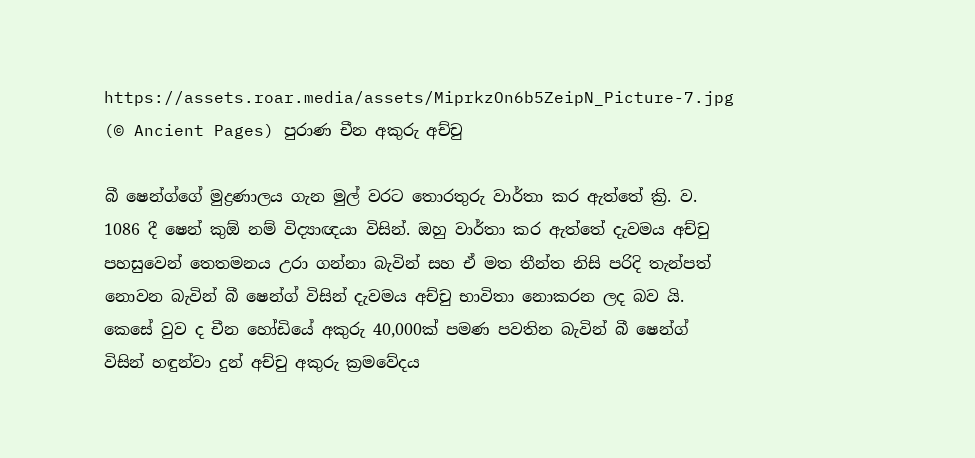https://assets.roar.media/assets/MiprkzOn6b5ZeipN_Picture-7.jpg
(© Ancient Pages) පුරාණ චීන අකුරු අච්චු

බී ෂෙන්ග්ගේ මුද්‍රණාලය ගැන මුල් වරට තොරතුරු වාර්තා කර ඇත්තේ ක්‍රි. ව. 1086 දී ෂෙන් කුඕ නම් විද්‍යාඥයා විසින්. ඔහු වාර්තා කර ඇත්තේ දැවමය අච්චු පහසුවෙන් තෙතමනය උරා ගන්නා බැවින් සහ ඒ මත තීන්ත නිසි පරිදි තැන්පත් නොවන බැවින් බී ෂෙන්ග් විසින් දැවමය අච්චු භාවිතා නොකරන ලද බව යි. කෙසේ වුව ද චීන හෝඩියේ අකුරු 40,000ක් පමණ පවතින බැවින් බී ෂෙන්ග් විසින් හඳුන්වා දුන් අච්චු අකුරු ක්‍රමවේදය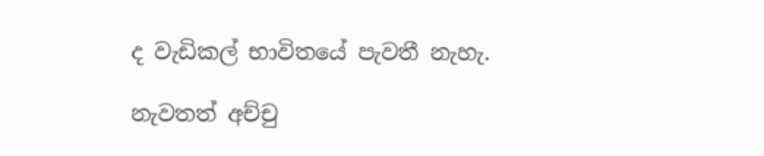ද වැඩිකල් භාවිතයේ පැවතී නැහැ.

නැවතත් අච්චු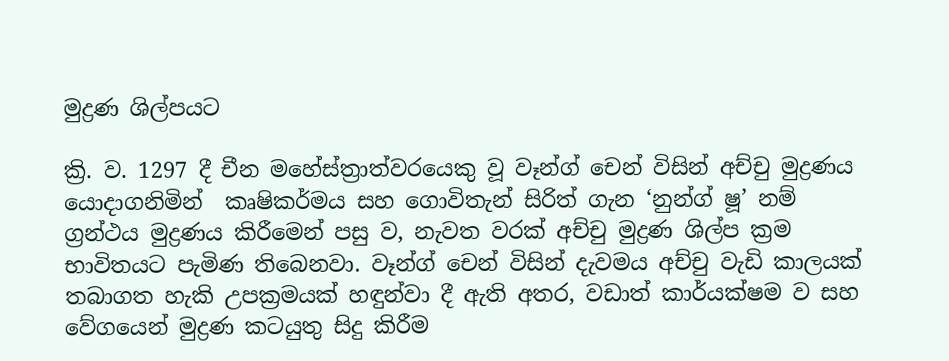මුද්‍රණ ශිල්පයට

ක්‍රි. ව. 1297 දී චීන මහේස්ත්‍රාත්වරයෙකු වූ වෑන්ග් චෙන් විසින් අච්චු මුද්‍රණය යොදාගනිමින්  කෘෂිකර්මය සහ ගොවිතැන් සිරිත් ගැන ‘නුන්ග් ෂූ’ නම් ග්‍රන්ථය මුද්‍රණය කිරීමෙන් පසු ව, නැවත වරක් අච්චු මුද්‍රණ ශිල්ප ක්‍රම භාවිතයට පැමිණ තිබෙනවා. වෑන්ග් චෙන් විසින් දැවමය අච්චු වැඩි කාලයක් තබාගත හැකි උපක්‍රමයක් හඳුන්වා දී ඇති අතර, වඩාත් කාර්යක්ෂම ව සහ වේගයෙන් මුද්‍රණ කටයුතු සිදු කිරීම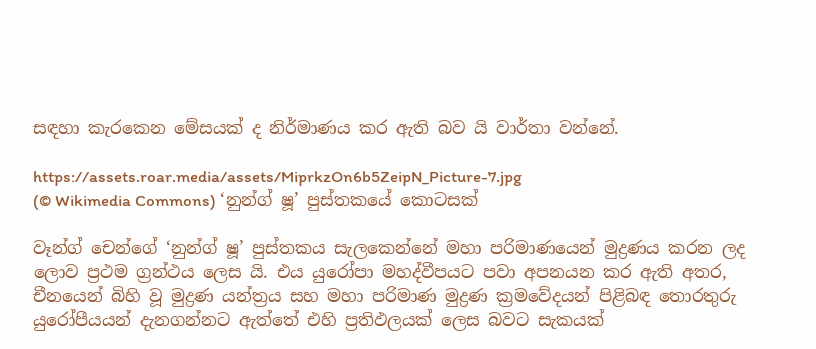සඳහා කැරකෙන මේසයක් ද නිර්මාණය කර ඇති බව යි වාර්තා වන්නේ.

https://assets.roar.media/assets/MiprkzOn6b5ZeipN_Picture-7.jpg
(© Wikimedia Commons) ‘නුන්ග් ෂූ’ පුස්තකයේ කොටසක්

වෑන්ග් චෙන්ගේ ‘නුන්ග් ෂූ’ පුස්තකය සැලකෙන්නේ මහා පරිමාණයෙන් මුද්‍රණය කරන ලද ලොව ප්‍රථම ග්‍රන්ථය ලෙස යි. එය යුරෝපා මහද්වීපයට පවා අපනයන කර ඇති අතර, චීනයෙන් බිහි වූ මුද්‍රණ යන්ත්‍රය සහ මහා පරිමාණ මුද්‍රණ ක්‍රමවේදයන් පිළිබඳ තොරතුරු යුරෝපීයයන් දැනගන්නට ඇත්තේ එහි ප්‍රතිඵලයක් ලෙස බවට සැකයක්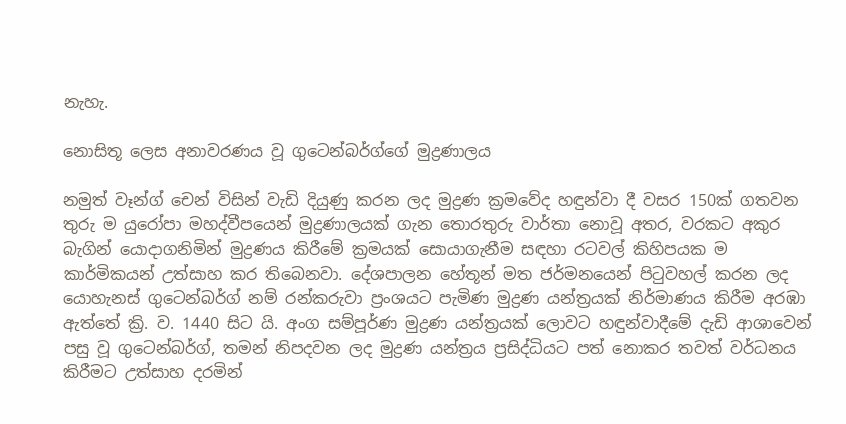නැහැ.

නොසිතූ ලෙස අනාවරණය වූ ගුටෙන්බර්ග්ගේ මුද්‍රණාලය

නමුත් වෑන්ග් චෙන් විසින් වැඩි දියුණු කරන ලද මුද්‍රණ ක්‍රමවේද හඳුන්වා දී වසර 150ක් ගතවන තුරු ම යුරෝපා මහද්වීපයෙන් මුද්‍රණාලයක් ගැන තොරතුරු වාර්තා නොවූ අතර, වරකට අකුර බැගින් යොදාගනිමින් මුද්‍රණය කිරීමේ ක්‍රමයක් සොයාගැනීම සඳහා රටවල් කිහිපයක ම කාර්මිකයන් උත්සාහ කර තිබෙනවා. දේශපාලන හේතූන් මත ජර්මනයෙන් පිටුවහල් කරන ලද යොහැනස් ගුටෙන්බර්ග් නම් රන්කරුවා ප්‍රංශයට පැමිණ මුද්‍රණ යන්ත්‍රයක් නිර්මාණය කිරීම අරඹා ඇත්තේ ක්‍රි. ව. 1440 සිට යි. අංග සම්පූර්ණ මුද්‍රණ යන්ත්‍රයක් ලොවට හඳුන්වාදීමේ දැඩි ආශාවෙන් පසු වූ ගුටෙන්බර්ග්, තමන් නිපදවන ලද මුද්‍රණ යන්ත්‍රය ප්‍රසිද්ධියට පත් නොකර තවත් වර්ධනය කිරීමට උත්සාහ දරමින්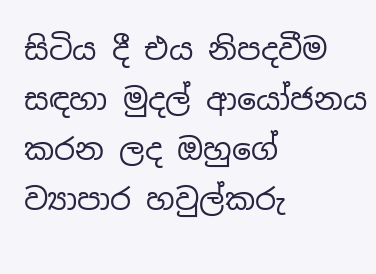සිටිය දී එය නිපදවීම සඳහා මුදල් ආයෝජනය කරන ලද ඔහුගේ ව්‍යාපාර හවුල්කරු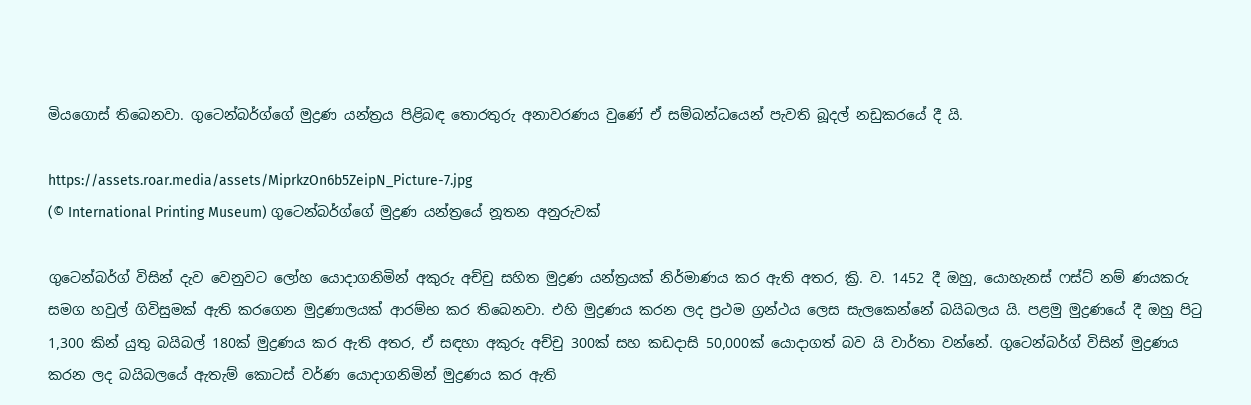මියගොස් තිබෙනවා. ගුටෙන්බර්ග්ගේ මුද්‍රණ යන්ත්‍රය පිළිබඳ තොරතුරු අනාවරණය වුණේ ඒ සම්බන්ධයෙන් පැවති බූදල් නඩුකරයේ දී යි.

https://assets.roar.media/assets/MiprkzOn6b5ZeipN_Picture-7.jpg
(© International Printing Museum) ගුටෙන්බර්ග්ගේ මුද්‍රණ යන්ත්‍රයේ නූතන අනුරුවක්

ගුටෙන්බර්ග් විසින් දැව වෙනුවට ලෝහ යොදාගනිමින් අකුරු අච්චු සහිත මුද්‍රණ යන්ත්‍රයක් නිර්මාණය කර ඇති අතර, ක්‍රි. ව. 1452 දී ඔහු, යොහැනස් ෆස්ට් නම් ණයකරු සමග හවුල් ගිවිසුමක් ඇති කරගෙන මුද්‍රණාලයක් ආරම්භ කර තිබෙනවා. එහි මුද්‍රණය කරන ලද ප්‍රථම ග්‍රන්ථය ලෙස සැලකෙන්නේ බයිබලය යි. පළමු මුද්‍රණයේ දී ඔහු පිටු 1,300 කින් යුතු බයිබල් 180ක් මුද්‍රණය කර ඇති අතර, ඒ සඳහා අකුරු අච්චු 300ක් සහ කඩදාසි 50,000ක් යොදාගත් බව යි වාර්තා වන්නේ. ගුටෙන්බර්ග් විසින් මුද්‍රණය කරන ලද බයිබලයේ ඇතැම් කොටස් වර්ණ යොදාගනිමින් මුද්‍රණය කර ඇති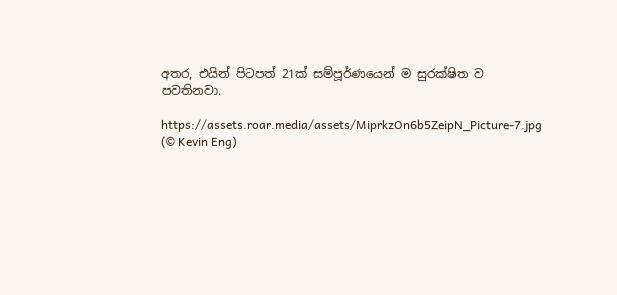අතර, එයින් පිටපත් 21ක් සම්පූර්ණයෙන් ම සුරක්ෂිත ව පවතිනවා.

https://assets.roar.media/assets/MiprkzOn6b5ZeipN_Picture-7.jpg
(© Kevin Eng)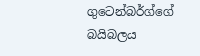ගුටෙන්බර්ග්ගේ බයිබලය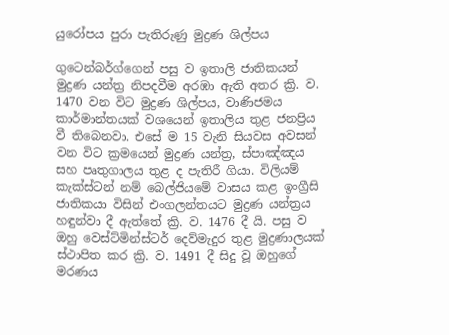යුරෝපය පුරා පැතිරුණු මුද්‍රණ ශිල්පය

ගුටෙන්බර්ග්ගෙන් පසු ව ඉතාලි ජාතිකයන් මුද්‍රණ යන්ත්‍ර නිපදවීම අරඹා ඇති අතර ක්‍රි. ව. 1470 වන විට මුද්‍රණ ශිල්පය, වාණිජමය කාර්මාන්තයක් වශයෙන් ඉතාලිය තුළ ජනප්‍රිය වී තිබෙනවා. එසේ ම 15 වැනි සියවස අවසන් වන විට ක්‍රමයෙන් මුද්‍රණ යන්ත්‍ර, ස්පාඤ්ඤය සහ පෘතුගාලය තුළ ද පැතිරී ගියා. විලියම් කැක්ස්ටන් නම් බෙල්ජියමේ වාසය කළ ඉංග්‍රීසි ජාතිකයා විසින් එංගලන්තයට මුද්‍රණ යන්ත්‍රය හඳුන්වා දී ඇත්තේ ක්‍රි. ව. 1476 දී යි. පසු ව ඔහු වෙස්ට්මින්ස්ටර් දෙව්මැදුර තුළ මුද්‍රණාලයක් ස්ථාපිත කර ක්‍රි. ව. 1491 දී සිදු වූ ඔහුගේ මරණය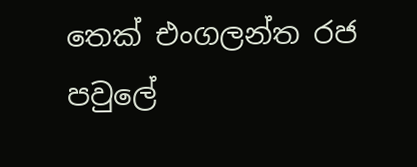තෙක් එංගලන්ත රජ පවුලේ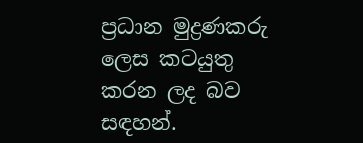ප්‍රධාන මුද්‍රණකරු ලෙස කටයුතු කරන ලද බව සඳහන්.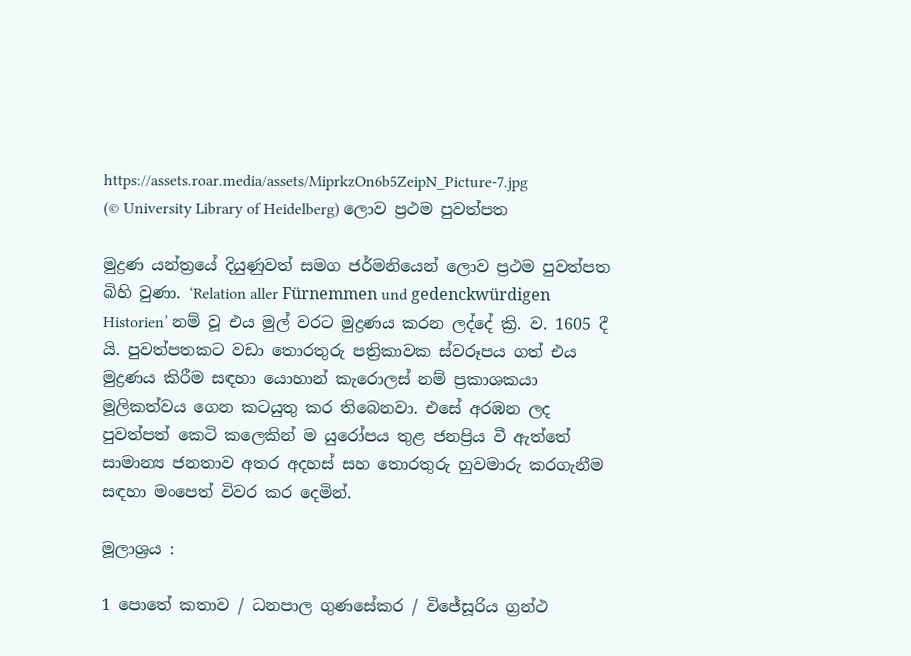https://assets.roar.media/assets/MiprkzOn6b5ZeipN_Picture-7.jpg
(© University Library of Heidelberg) ලොව ප්‍රථම පුවත්පත

මුද්‍රණ යන්ත්‍රයේ දියුණුවත් සමග ජර්මනියෙන් ලොව ප්‍රථම පුවත්පත බිහි වුණා. ‘Relation aller Fürnemmen und gedenckwürdigen Historien’ නම් වූ එය මුල් වරට මුද්‍රණය කරන ලද්දේ ක්‍රි. ව. 1605 දී යි. පුවත්පතකට වඩා තොරතුරු පත්‍රිකාවක ස්වරූපය ගත් එය මුද්‍රණය කිරීම සඳහා යොහාන් කැරොලස් නම් ප්‍රකාශකයා මූලිකත්වය ගෙන කටයුතු කර තිබෙනවා. එසේ අරඹන ලද පුවත්පත් කෙටි කලෙකින් ම යුරෝපය තුළ ජනප්‍රිය වී ඇත්තේ සාමාන්‍ය ජනතාව අතර අදහස් සහ තොරතුරු හුවමාරු කරගැනීම සඳහා මංපෙත් විවර කර දෙමින්.

මූලාශ්‍රය :

1 පොතේ කතාව / ධනපාල ගුණසේකර / විජේසූරිය ග්‍රන්ථ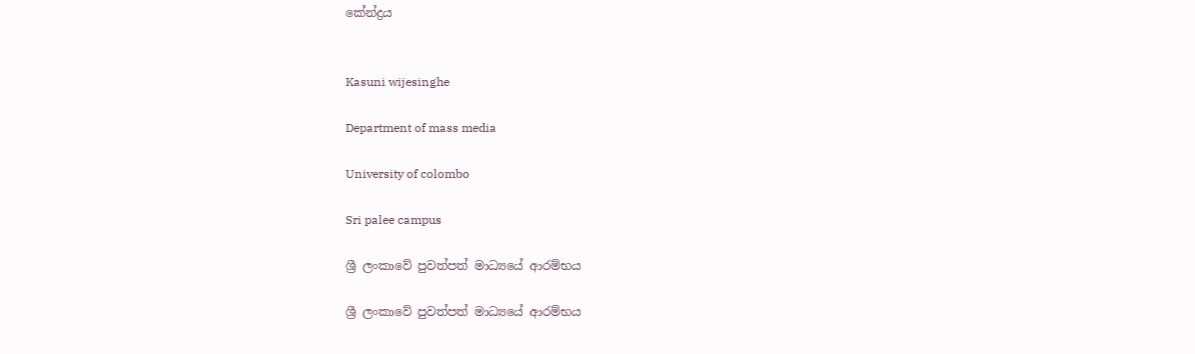කේන්ද්‍රය


Kasuni wijesinghe

Department of mass media

University of colombo

Sri palee campus

ශ්‍රී ලංකාවේ පුවත්පත් මාධ්‍යයේ ආරම්භය

ශ්‍රී ලංකාවේ පුවත්පත් මාධ්‍යයේ ආරම්භය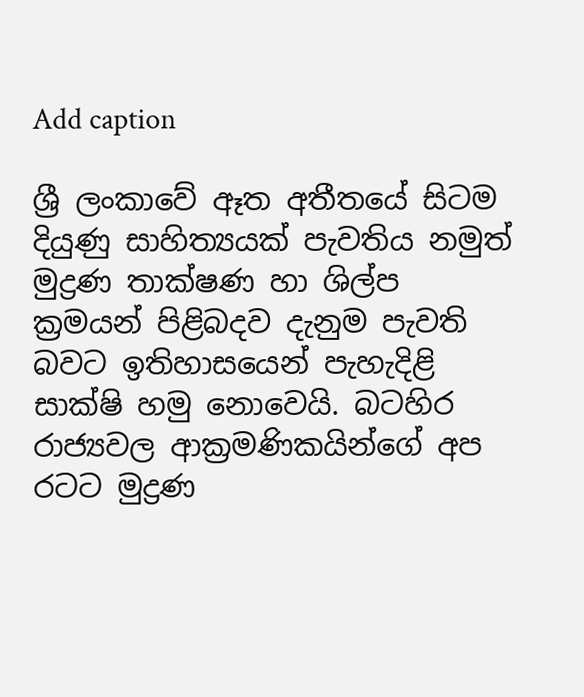Add caption

ශ්‍රී ලංකාවේ ඈත අතීතයේ සිටම දියුණු සාහිත්‍යයක් පැවතිය නමුත් මුද්‍රණ තාක්ෂණ හා ශිල්ප ක්‍රමයන් පිළිබදව දැනුම පැවති බවට ඉතිහාසයෙන් පැහැදිළි සාක්ෂි හමු නොවෙයි. බටහිර රාජ්‍යවල ආක්‍රමණිකයින්ගේ අප රටට මුද්‍රණ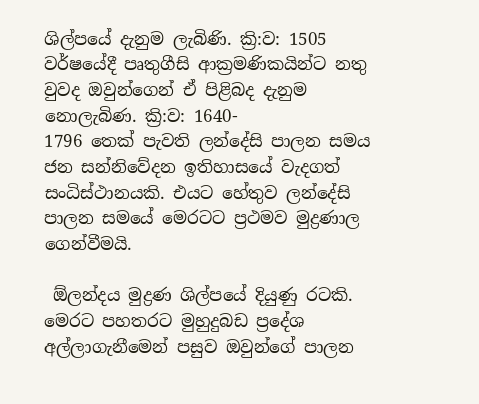ශිල්පයේ දැනුම ලැබිණි. ක්‍රි:ව: 1505 වර්ෂයේදී පෘතුගීසි ආක්‍රමණිකයින්ට නතු වුවද ඔවුන්ගෙන් ඒ පිළිබද දැනුම නොලැබිණ. ක්‍රි:ව: 1640-
1796 තෙක් පැවති ලන්දේසි පාලන සමය ජන සන්නිවේදන ඉතිහාසයේ වැදගත් සංධිස්ථානයකි. එයට හේතුව ලන්දේසි පාලන සමයේ මෙරටට ප්‍රථමව මුද්‍රණාල ගෙන්වීමයි.

 ඕලන්දය මුද්‍රණ ශිල්පයේ දියුණු රටකි. මෙරට පහතරට මුහුදුබඩ ප්‍රදේශ අල්ලාගැනීමෙන් පසුව ඔවුන්ගේ පාලන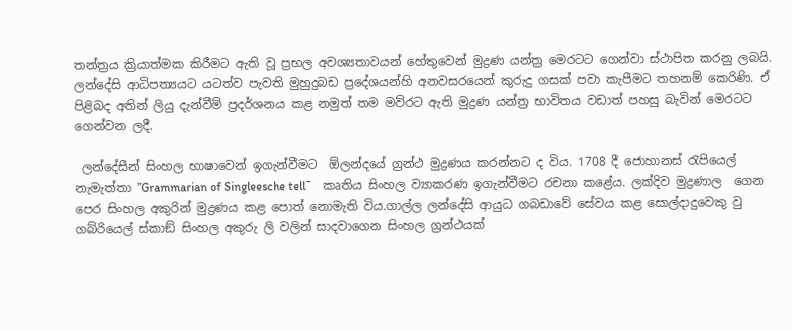තන්ත්‍රය ක්‍රියාත්මක කිරීමට ඇති වූ ප්‍රභල අවශ්‍යතාවයන් හේතුවෙන් මුද්‍රණ යන්ත්‍ර මෙරටට ගෙන්වා ස්ථාපිත කරනු ලබයි. ලන්දේසි ආධිපත්‍යයට යටත්ව පැවති මුහුදුබඩ ප්‍රදේශයන්හි අනවසරයෙන් කුරුදු ගසක් පවා කැපීමට තහනම් කෙරිණි. ඒ පිළිබද අතින් ලියු දැන්වීම් ප්‍රදර්ශනය කළ නමුත් තම මව්රට ඇති මුද්‍රණ යන්ත්‍ර භාවිතය වඩාත් පහසු බැවින් මෙරටට ගෙන්වන ලදී.

 ලන්දේසීන් සිංහල භාෂාවෙන් ඉගැන්වීමට  ඕලන්දයේ ග්‍රන්ථ මුද්‍රණය කරන්නට ද විය. 1708 දී ජොහානස් රැපියෙල් නැමැත්තා ”Grammarian of Singleesche tell˜    කෘතිය සිංහල ව්‍යාකරණ ඉගැන්වීමට රචනා කළේය. ලක්දිව මුද්‍රණාල  ගෙන පෙර සිංහල අකුරින් මුද්‍රණය කළ පොත් නොමැති විය.ගාල්ල ලන්දේසි ආයුධ ගබඩාවේ සේවය කළ සොල්දාදුවෙකු වු                   ගබ්රියෙල් ස්කාඞ් සිංහල අකුරු ලි වලින් සාදවාගෙන සිංහල ග්‍රන්ථයක්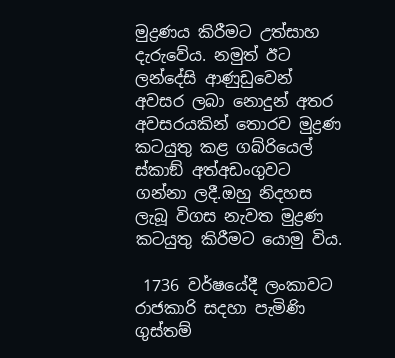මුද්‍රණය කිරීමට උත්සාහ දැරුවේය. නමුත් ඊට ලන්දේසි ආණුඩුවෙන් අවසර ලබා නොදුන් අතර අවසරයකින් තොරව මුද්‍රණ කටයුතු කළ ගබ්රියෙල් ස්කාඞ් අත්අඩංගුවට ගන්නා ලදී.ඔහු නිදහස ලැබූ විගස නැවත මුද්‍රණ කටයුතු කිරීමට යොමු විය.

 1736 වර්ෂයේදී ලංකාවට රාජකාරි සදහා පැමිණි ගුස්තම්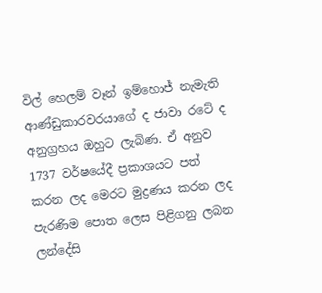විල් හෙලම් වෑන් ඉම්හොජ් නැමැති ආණ්ඩුකාරවරයාගේ ද ජාවා රටේ ද අනුග්‍රහය ඔහුට ලැබිණ. ඒ අනුව 1737 වර්ෂයේදී ප්‍රකාශයට පත් කරන ලද මෙරට මුද්‍රණය කරන ලද පැරණිම පොත ලෙස පිළිගනු ලබන ලන්දේසි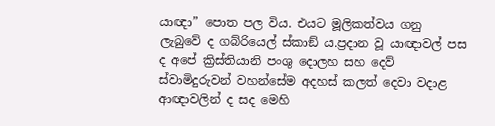යාඥා” පොත පල විය. එයට මූලිකත්වය ගනු ලැබුවේ ද ගබ්රියෙල් ස්කාඞ් ය.ප්‍රදාන වූ යාඥාවල් පස ද අපේ ක්‍රිස්තියානි පංශු දොලහ සහ දෙව් ස්වාමිදුරුවන් වහන්සේම අදහස් කලත් දෙවා වදාළ ආඥාවලින් ද සද මෙහි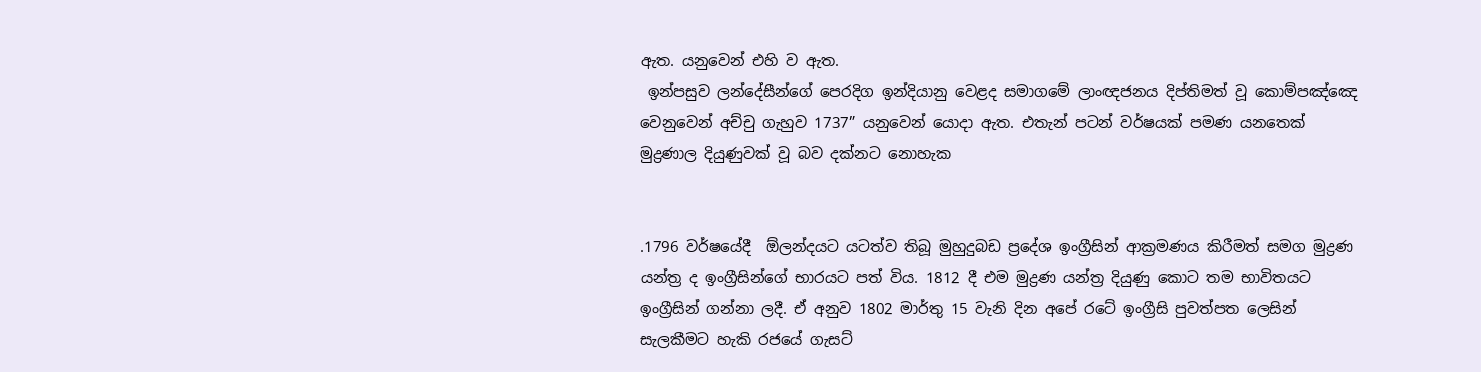ඇත. යනුවෙන් එහි ව ඇත.
 ඉන්පසුව ලන්දේසීන්ගේ පෙරදිග ඉන්දියානු වෙළද සමාගමේ ලාංඥජනය දිප්තිමත් වූ කොම්පඤ්ඤෙ වෙනුවෙන් අච්චු ගැහුව 1737” යනුවෙන් යොදා ඇත. එතැන් පටන් වර්ෂයක් පමණ යනතෙක් මුද්‍රණාල දියුණුවක් වූ බව දක්නට නොහැක


.1796 වර්ෂයේදී  ඕලන්දයට යටත්ව තිබූ මුහුදුබඩ ප්‍රදේශ ඉංග්‍රීසින් ආක්‍රමණය කිරීමත් සමග මුද්‍රණ යන්ත්‍ර ද ඉංග්‍රීසින්ගේ භාරයට පත් විය. 1812 දී එම මුද්‍රණ යන්ත්‍ර දියුණු කොට තම භාවිතයට ඉංග්‍රීසින් ගන්නා ලදී. ඒ අනුව 1802 මාර්තු 15 වැනි දින අපේ රටේ ඉංග්‍රීසි පුවත්පත ලෙසින් සැලකීමට හැකි රජයේ ගැසට්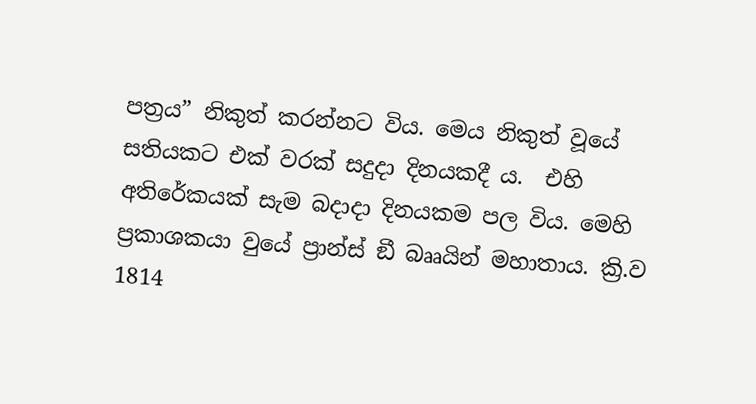පත්‍රය” නිකුත් කරන්නට විය. මෙය නිකුත් වූයේ සතියකට එක් වරක් සදුදා දිනයකදී ය.  එහි අතිරේකයක් සැම බදාදා දිනයකම පල විය. මෙහි ප්‍රකාශකයා වුයේ ප්‍රාන්ස් ඞී බෲයින් මහාතාය. ක්‍රි.ව 1814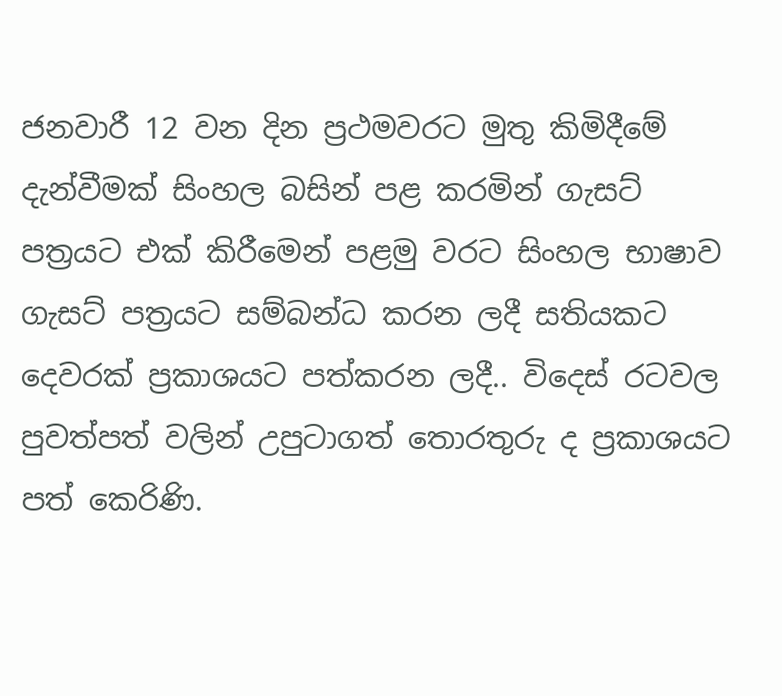ජනවාරී 12 වන දින ප්‍රථමවරට මුතු කිමිදීමේ දැන්වීමක් සිංහල බසින් පළ කරමින් ගැසට් පත්‍රයට එක් කිරීමෙන් පළමු වරට සිංහල භාෂාව ගැසට් පත්‍රයට සම්බන්ධ කරන ලදී සතියකට දෙවරක් ප්‍රකාශය‍ට පත්කරන ලදී.. විදෙස් රටවල පුවත්පත් වලින් උපුටාගත් තොරතුරු ද ප්‍රකාශයට පත් කෙරිණි.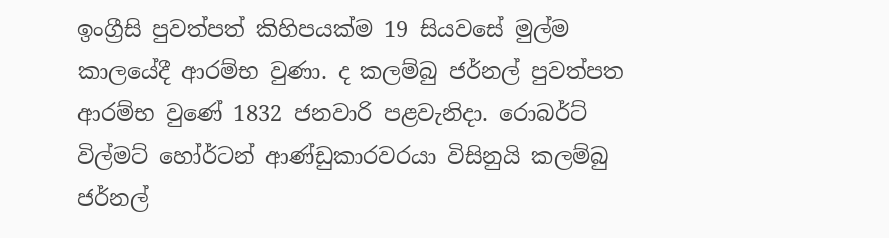ඉංග්‍රීසි පුවත්පත් කිහිපයක්ම 19 සියවසේ මුල්ම කාලයේදී ආරම්භ වුණා. ද කලම්බු ජර්නල් පුවත්පත ආරම්භ වුණේ 1832 ජනවාරි පළවැනිදා. රොබර්ට් විල්මට් හෝර්ටන් ආණ්ඩුකාරවරයා විසිනුයි කලම්බු ජර්නල්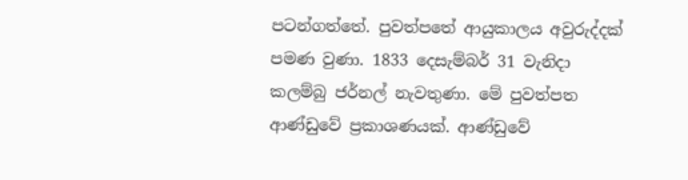පටන්ගත්තේ. පුවත්පතේ ආයුකාලය අවුරුද්දක් පමණ වුණා. 1833 දෙසැම්බර් 31 වැනිදා කලම්බු ජර්නල් නැවතුණා. මේ පුවත්පත ආණ්ඩුවේ ප්‍රකාශණයක්. ආණ්ඩුවේ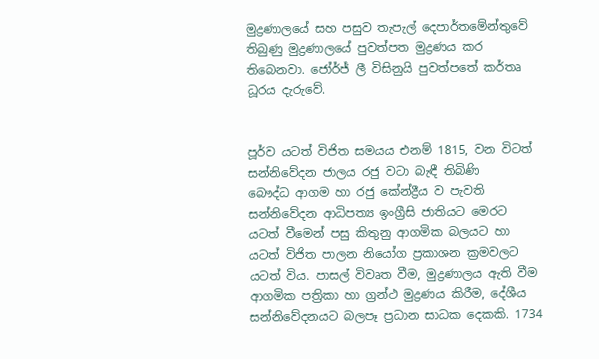මුද්‍රණාලයේ සහ පසුව තැපැල් දෙපාර්තමේන්තුවේ තිබුණු මුද්‍රණාලයේ පුවත්පත මුද්‍රණය කර තිබෙනවා. ජෝර්ජ් ලී විසිනුයි පුවත්පතේ කර්තෘ ධූරය දැරුවේ.


පූර්ව යටත් විජිත සමයය එනම් 1815, වන විටත් සන්නිවේදන ජාලය රජු වටා බැඳී තිබිණි
බෞද්ධ ආගම හා රජු කේන්ද්‍රීය ව පැවති සන්නිවේදන ආධිපත්‍ය ඉංග්‍රීසි ජාතියට මෙරට යටත් වීමෙන් පසු කිතුනු ආගමික බලයට හා යටත් විජිත පාලන නියෝග ප්‍රකාශන ක්‍රමවලට යටත් විය. පාසල් විවෘත වීම, මුද්‍රණාලය ඇති වීම ආගමික පත්‍රිකා හා ග්‍රන්ථ මුද්‍රණය කිරීම, දේශීය සන්නිවේදනයට බලපෑ ප්‍රධාන සාධක දෙකකි. 1734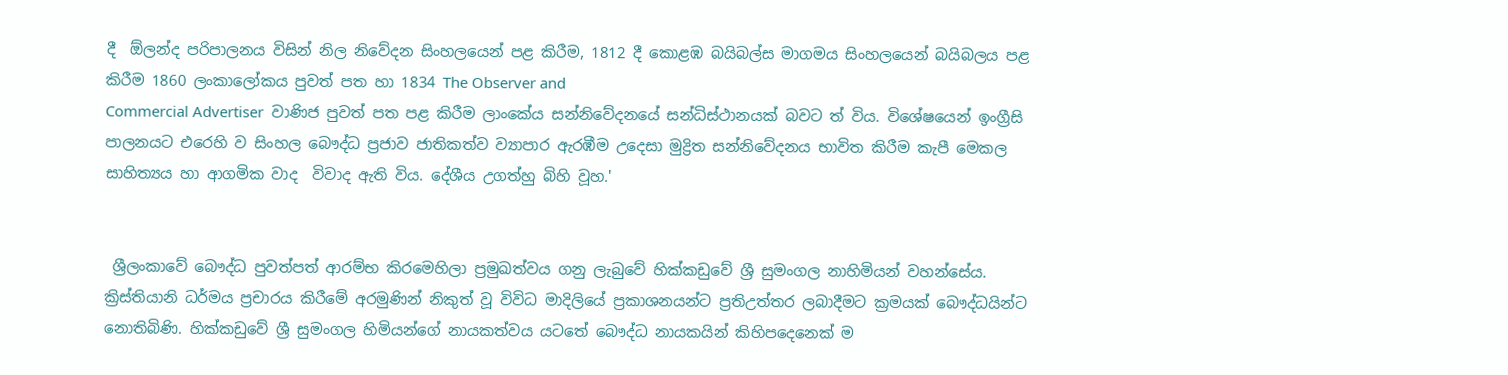දී  ඕලන්ද පරිපාලනය විසින් නිල නිවේදන සිංහලයෙන් පළ කිරීම, 1812 දී කොළඹ බයිබල්ස මාගමය සිංහලයෙන් බයිබලය පළ කිරීම 1860 ලංකාලෝකය පුවත් පත හා 1834 The Observer and
Commercial Advertiser  වාණිජ පුවත් පත පළ කිරීම ලාංකේය සන්නිවේදනයේ සන්ධිස්ථානයක් බවට ත් විය. විශේෂයෙන් ඉංග්‍රීසි පාලනයට එරෙහි ව සිංහල බෞද්ධ ප්‍රජාව ජාතිකත්ව ව්‍යාපාර ඇරඹීම උදෙසා මුද්‍රිත සන්නිවේදනය භාවිත කිරීම කැපී මෙකල සාහිත්‍යය හා ආගමික වාද  විවාද ඇති විය. දේශීය උගත්හු බිහි වූහ.'


 ශ්‍රීලංකාවේ බෞද්ධ පුවත්පත් ආරම්භ කිරමෙහිලා ප්‍රමුඛත්වය ගනු ලැබුවේ හික්කඩුවේ ශ්‍රී සුමංගල නාහිමියන් වහන්සේය.  ක්‍රිස්තියානි ධර්මය ප්‍රචාරය කිරීමේ අරමුණින් නිකුත් වූ විවිධ මාදිලියේ ප්‍රකාශනයන්ට ප්‍රතිඋත්තර ලබාදීමට ක්‍රමයක් බෞද්ධයින්ට නොතිබිණි. හික්කඩුවේ ශ්‍රී සුමංගල හිමියන්ගේ නායකත්වය යටතේ බෞද්ධ නායකයින් කිහිපදෙනෙක් ම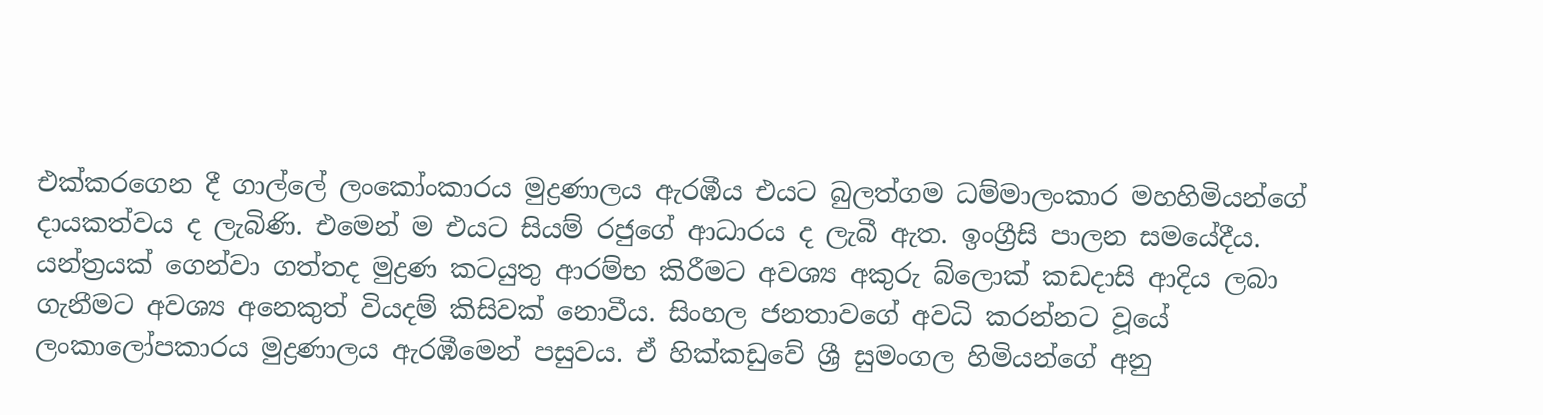එක්කරගෙන දී ගාල්ලේ ලංකෝංකාරය මුද්‍රණාලය ඇරඹීය එයට බුලත්ගම ධම්මාලංකාර මහහිමියන්ගේ  දායකත්වය ද ලැබිණි. එමෙන් ම එයට සියම් රජුගේ ආධාරය ද ලැබී ඇත. ඉංග්‍රීසි පාලන සමයේදීය. යන්ත්‍රයක්‌ ගෙන්වා ගත්තද මුද්‍රණ කටයුතු ආරම්භ කිරීමට අවශ්‍ය අකුරු බ්ලොක්‌ කඩදාසි ආදිය ලබා ගැනීමට අවශ්‍ය අනෙකුත් වියදම් කිසිවක්‌ නොවීය. සිංහල ජනතාවගේ අවධි කරන්නට වූයේ ලංකාලෝපකාරය මුද්‍රණාලය ඇරඹීමෙන් පසුවය. ඒ හික්කඩුවේ ශ්‍රී සුමංගල හිමියන්ගේ අනු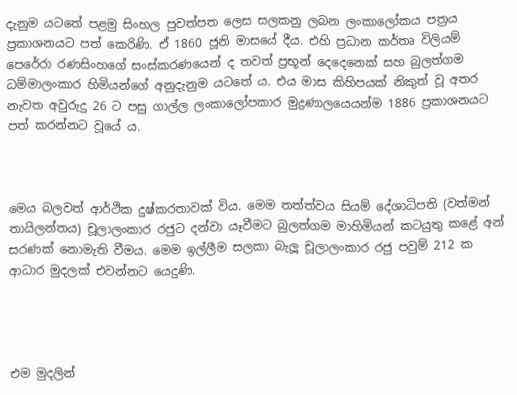දැනුම යටතේ පළමු සිංහල පුවත්පත ලෙස සලකනු ලබන ලංකාලෝකය පත්‍රය ප්‍රකාශනයට පත් කෙරිණි. ඒ 1860 ජූනි මාසයේ දීය. එහි ප්‍රධාන කර්තෘ විලියම් පෙරේරා රණසිංහගේ සංස්කරණයෙන් ද තවත් ප්‍රභූන් දෙදෙනෙක් සහ බුලත්ගම ධම්මාලංකාර හිමියන්ගේ අනුදැනුම යටතේ ය. එය මාස කිහිපයක් නිකුත් වූ අතර නැවත අවුරුදු 26 ට පසු ගාල්ල ලංකාලෝපකාර මුද්‍රණාලයෙයන්ම 1886 ප්‍රකාශනයට පත් කරන්නට වූයේ ය.



මෙය බලවත් ආර්ථික දුෂ්කරතාවක්‌ විය. මෙම තත්ත්වය සියම් දේශාධිපති (වත්මන් තායිලන්තය) චූලාලංකාර රජුට දන්වා යෑවීමට බුලත්ගම මාහිමියන් කටයුතු කළේ අන් සරණක්‌ නොමැති වීමය. මෙම ඉල්ලීම සලකා බැලූ චූලාලංකාර රජු පවුම් 212 ක ආධාර මුදලක්‌ එවන්නට යෙදුණි.




එම මුදලින්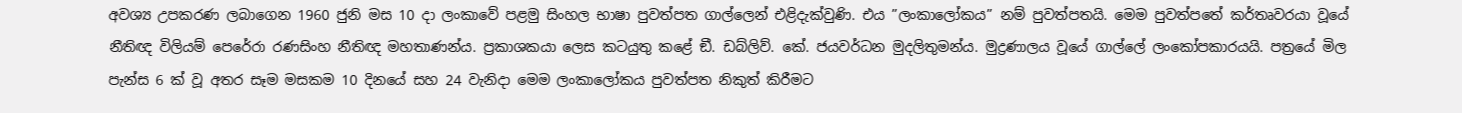අවශ්‍ය උපකරණ ලබාගෙන 1960 ජුනි මස 10 දා ලංකාවේ පළමු සිංහල භාෂා පුවත්පත ගාල්ලෙන් එළිදැක්‌වුණි. එය ”ලංකාලෝකය” නම් පුවත්පතයි. මෙම පුවත්පතේ කර්තෘවරයා වූයේ නීතිඥ විලියම් පෙරේරා රණසිංහ නීතිඥ මහතාණන්ය. ප්‍රකාශකයා ලෙස කටයුතු කළේ ඞී. ඩබ්ලිව්. කේ. ජයවර්ධන මුදලිතුමන්ය. මුද්‍රණාලය වූයේ ගාල්ලේ ලංකෝපකාරයයි. පත්‍රයේ මිල පැන්ස 6 ක්‌ වූ අතර සෑම මසකම 10 දිනයේ සහ 24 වැනිදා මෙම ලංකාලෝකය පුවත්පත නිකුත් කිරීමට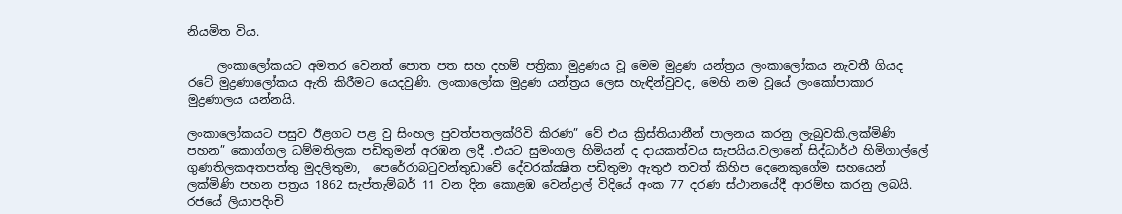නියමිත විය.

     ලංකාලෝකයට අමතර වෙනත් පොත පත සහ දහම් පත්‍රිකා මුද්‍රණය වූ මෙම මුද්‍රණ යන්ත්‍රය ලංකාලෝකය නැවතී ගියද රටේ මුද්‍රණාලෝකය ඇති කිරීමට යෙදවුණි. ලංකාලෝක මුද්‍රණ යන්ත්‍රය ලෙස හැඳින්වුවද, මෙහි නම වූයේ ලංකෝපාකාර මුද්‍රණාලය යන්නයි.

ලංකාලෝකයට පසුව ඊළගට පළ වු සිංහල පුවත්පතලක්රිවි කිරණ” වේ එය ක්‍රිස්තියානීන් පාලනය කරනු ලැබුවකි.ලක්මිණි පහන” කොග්ගල ධම්මතිලක පඩිතුමන් අරඹන ලදී .එයට සුමංගල හිමියන් ද දායකත්වය සැපයිය.වලානේ සිද්ධාර්ථ හිමිගාල්ලේ ගුණතිලකඅතපත්තු මුදලිතුමා,  පෙරේරාබටුවන්තුඩාවේ දේවරක්ක්‍ෂිත පඩිතුමා ඇතුඵ තවත් කිහිප දෙනෙකුගේම සහයෙන් ලක්මිණි පහන පත්‍රය 1862 සැප්තැම්බර් 11 වන දින කොළඹ වෙන්ද්‍රාල් විදියේ අංක 77 දරණ ස්ථානයේදී ආරම්භ කරනු ලබයි. රජයේ ලියාපදිංචි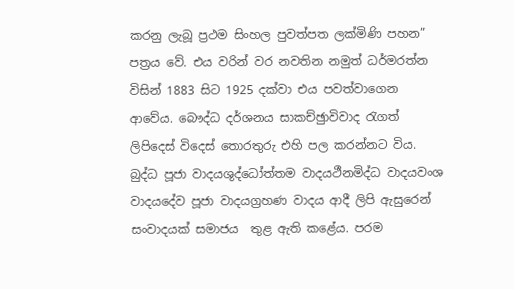කරනු ලැබූ ප්‍රථම සිංහල පුවත්පත ලක්මිණි පහන” පත්‍රය වේ. එය වරින් වර නවතින නමුත් ධර්මරත්න විසින් 1883 සිට 1925 දක්වා එය පවත්වාගෙන ආවේය. බෞද්ධ දර්ශනය සාකච්ඡුාවිවාද රැගත් ලිපිදෙස් විදෙස් තොරතුරු එහි පල කරන්නට විය. බුද්ධ පූජා වාදයශුද්ධෝත්තම වාදයථීනමිද්ධ වාදයවංශ වාදයදේව පූජා වාදයග්‍රහණ වාදය ආදී ලිපි ඇසුරෙන් සංවාදයක් සමාජය  තුළ ඇති කළේය. පරම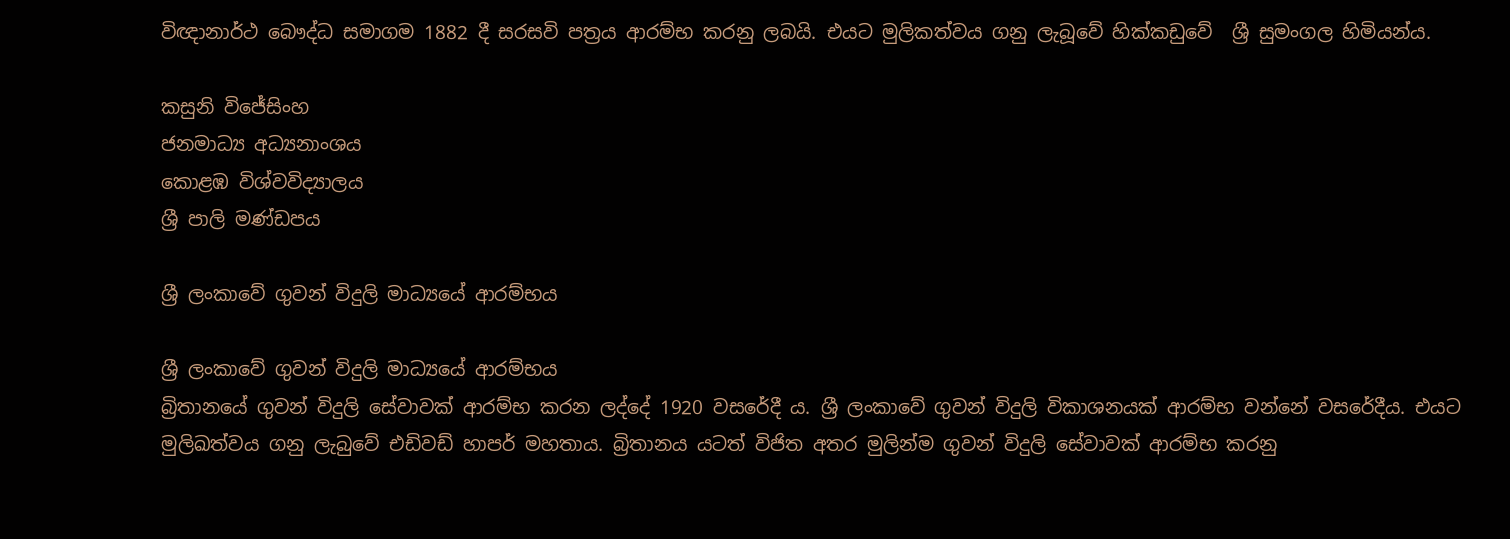විඥානාර්ථ බෞද්ධ සමාගම 1882 දී සරසවි පත්‍රය ආරම්භ කරනු ලබයි. එයට මුලිකත්වය ගනු ලැබූවේ හික්කඩුවේ  ශ්‍රී සුමංගල හිමියන්ය.

කසුනි විජේසිංහ
ජනමාධ්‍ය අධ්‍යනාංශය
කොළඹ විශ්වවිද්‍යාලය
ශ්‍රී පාලි මණ්ඩපය

ශ්‍රී ලංකාවේ ගුවන් විදුලි මාධ්‍යයේ ආරම්භය

ශ්‍රී ලංකාවේ ගුවන් විදුලි මාධ්‍යයේ ආරම්භය
බ්‍රිතානයේ ගුවන් විදුලි සේවාවක් ආරම්භ කරන ලද්දේ 1920 වසරේදී ය. ශ්‍රී ලංකාවේ ගුවන් විදුලි විකාශනයක් ආරම්භ වන්නේ වසරේදීය. එයට මුලිඛත්වය ගනු ලැබුවේ එඩිවඩ් හාපර් මහතාය. බ්‍රිතානය යටත් විජිත අතර මුලින්ම ගුවන් විදුලි සේවාවක් ආරම්භ කරනු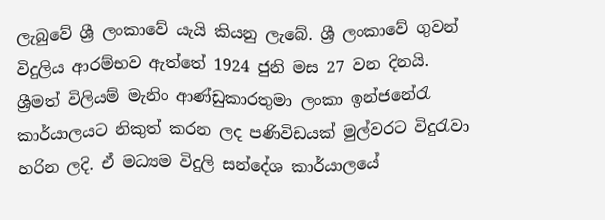ලැබුවේ ශ්‍රී ලංකාවේ යැයි කියනු ලැබේ. ශ්‍රී ලංකාවේ ගුවන් විදුලිය ආරම්භව ඇත්තේ 1924 ජුනි මස 27 වන දිනයි. ශ්‍රීමත් විලියම් මැනිං ආණ්ඩුකාරතුමා ලංකා ඉන්ජනේරැ කාර්යාලයට නිකුත් කරන ලද පණිවිඩයක් මුල්වරට විදුරැවා හරින ලදි. ඒ මධ්‍යම විදුලි සන්දේශ කාර්යාලයේ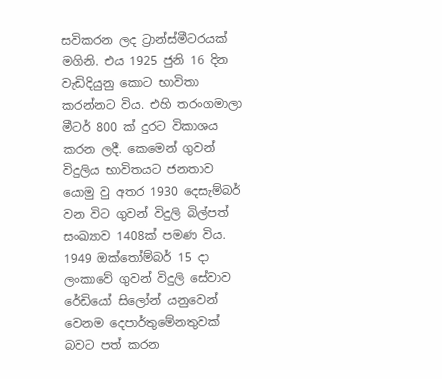සවිකරන ලද ට්‍රාන්ස්මීටරයක් මගිනි. එය 1925 ජුනි 16 දින වැඩිදියුනු කොට භාවිතා කරන්නට විය. එහි තරංගමාලා මීටර් 800 ක් දුරට විකාශය කරන ලදී. කෙමෙන් ගුවන් විදුලිය භාවිතයට ජනතාව යොමු වු අතර 1930 දෙසැම්බර් වන විට ගුවන් විදුලි බිල්පත් සංඛ්‍යාව 1408ක් පමණ විය. 1949 ඔක්තෝම්බර් 15 දා ලංකාවේ ගුවන් විදුලි සේවාව රේඩියෝ සිලෝන් යනුවෙන් වෙනම දෙපාර්තුමේනතුවක් බවට පත් කරන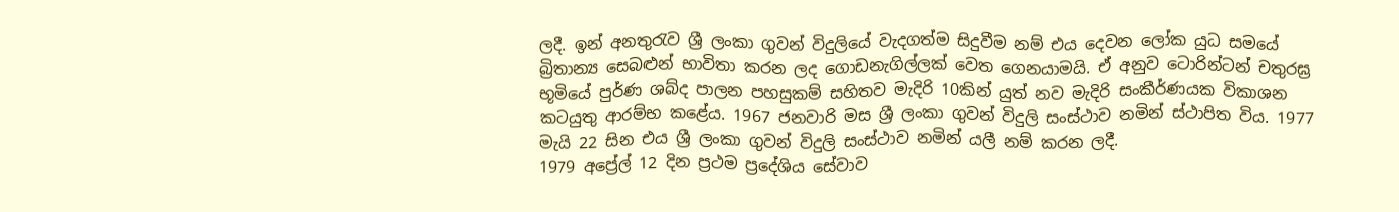ලදී. ඉන් අනතුරැව ශ්‍රී ලංකා ගුවන් විදුලියේ වැදගත්ම සිදුවීම නම් එය දෙවන ලෝක යුධ සමයේ බ්‍රිතාන්‍ය සෙබළුන් භාවිතා කරන ලද ගොඩනැගිල්ලක් වෙත ගෙනයාමයි. ඒ අනුව ටොරින්ටන් චතුරඝ්‍ර භූමියේ පුර්ණ ශබ්ද පාලන පහසුකම් සහිතව මැදිරි 10කින් යුත් නව මැදිරි සංකීර්ණයක විකාශන කටයුතු ආරම්භ කළේය. 1967 ජනවාරි මස ශ්‍රී ලංකා ගුවන් විදුලි සංස්ථාව නමින් ස්ථාපිත විය. 1977 මැයි 22 සින එය ශ්‍රී ලංකා ගුවන් විදුලි සංස්ථාව නමින් යලී නම් කරන ලදී.
1979 අප්‍රේල් 12 දින ප්‍රථම ප්‍රදේශිය සේවාව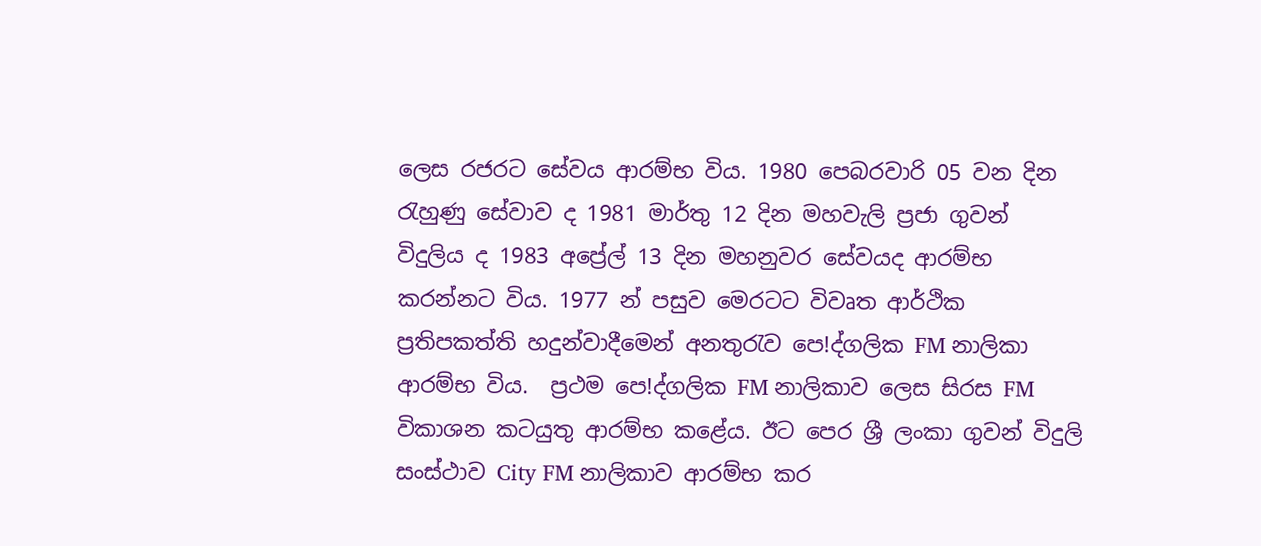ලෙස රජරට සේවය ආරම්භ විය. 1980 පෙබරවාරි 05 වන දින රැහුණු සේවාව ද 1981 මාර්තු 12 දින මහවැලි ප්‍රජා ගුවන් විදුලිය ද 1983 අප්‍රේල් 13 දින මහනුවර සේවයද ආරම්භ කරන්නට විය. 1977 න් පසුව මෙරටට විවෘත ආර්ථික ප්‍රතිපකත්ති හදුන්වාදීමෙන් අනතුරැව පෙ!ද්ගලික FM නාලිකා ආරම්භ විය.  ප්‍රථම පෙ!ද්ගලික FM නාලිකාව ලෙස සිරස FM විකාශන කටයුතු ආරම්භ කළේය. ඊට පෙර ශ්‍රී ලංකා ගුවන් විදුලි සංස්ථාව City FM නාලිකාව ආරම්භ කර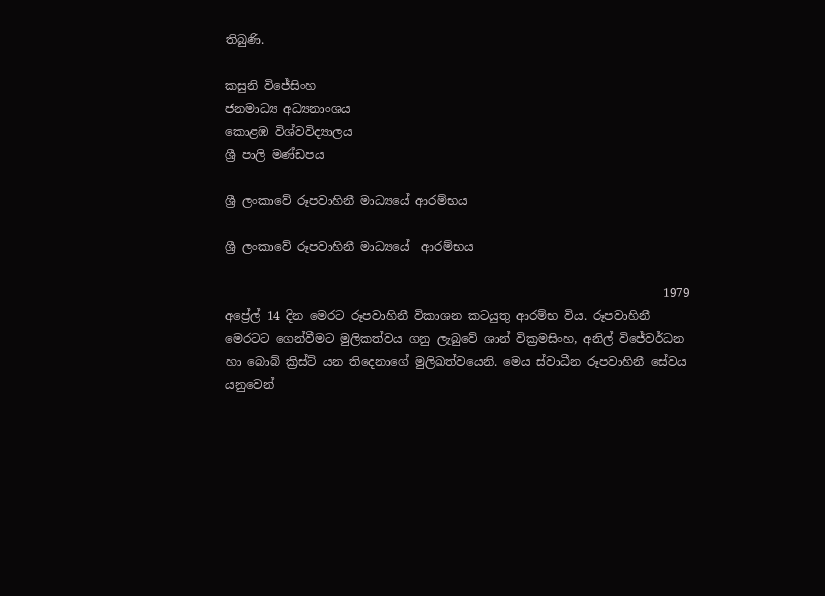තිබුණි.

කසුනි විජේසිංහ
ජනමාධ්‍ය අධ්‍යනාංශය
කොළඹ විශ්වවිද්‍යාලය
ශ්‍රී පාලි මණ්ඩපය

ශ්‍රී ලංකාවේ රූපවාහිනී මාධ්‍යයේ ආරම්භය

ශ්‍රී ලංකාවේ රූපවාහිනී මාධ්‍යයේ  ආරම්භය

                                                                         1979 අප්‍රේල් 14 දින මෙරට රූපවාහිනී විකාශන කටයුතු ආරම්භ විය. රූපවාහිනී මෙරටට ගෙන්වීමට මුලිකත්වය ගනු ලැබුවේ ශාන් වික්‍රමසිංහ, අනිල් විජේවර්ධන හා බොබ් ක්‍රිස්ට් යන තිදෙනාගේ මුලිඛත්වයෙනි. මෙය ස්වාධීන රූපවාහිනී සේවය යනුවෙන්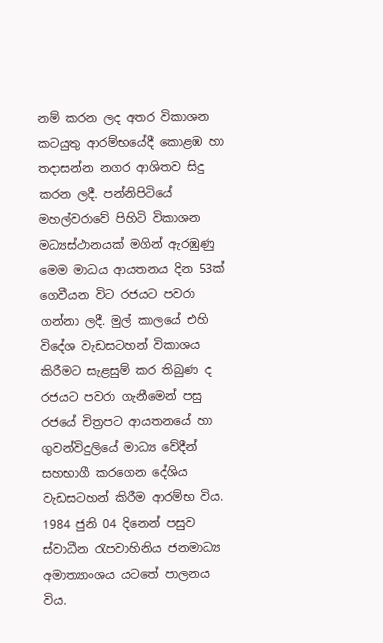නම් කරන ලද අතර විකාශන කටයුතු ආරම්භයේදී කොළඹ හා තදාසන්න නගර ආශිතව සිදු කරන ලදී. පන්නිපිටියේ මහල්වරාවේ පිහිටි විකාශන මධ්‍යස්ථානයක් මගින් ඇරඹුණු මෙම මාධය ආයතනය දින 53ක් ගෙවීයන විට රජයට පවරා ගන්නා ලදී. මුල් කාලයේ එහි විදේශ වැඩසටහන් විකාශය කිරීමට සැළසුම් කර තිබුණ ද රජයට පවරා ගැනීමෙන් පසු රජයේ චිත්‍රපට ආයතනයේ හා ගුවන්විදුලියේ මාධ්‍ය වේදීන් සහභාගී කරගෙන දේශිය වැඩසටහන් කිරීම ආරම්භ විය. 1984 ජුනි 04 දිනෙන් පසුව ස්වාධීන රැපවාහිනිය ජනමාධ්‍ය අමාත්‍යාංශය යටතේ පාලනය විය.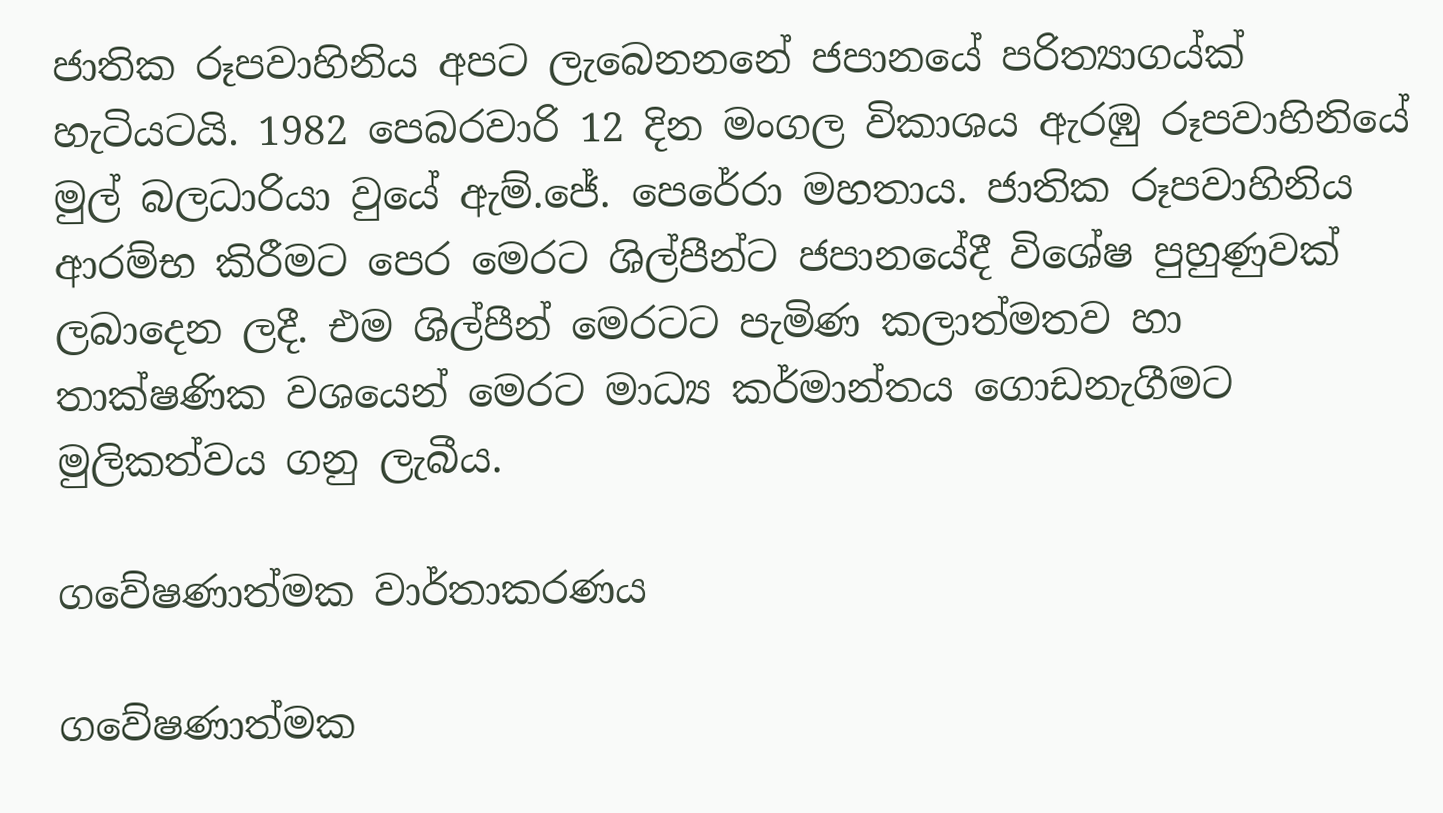ජාතික රූපවාහිනිය අපට ලැබෙනනනේ ජපානයේ පරිත්‍යාගය්ක් හැටියටයි. 1982 පෙබරවාරි 12 දින මංගල විකාශය ඇරඹු රූපවාහිනියේ මුල් බලධාරියා වුයේ ඇම්.ජේ. පෙරේරා මහතාය. ජාතික රූපවාහිනිය ආරම්භ කිරීමට පෙර මෙරට ශිල්පීන්ට ජපානයේදී විශේෂ පුහුණුවක් ලබාදෙන ලදී. එම ශිල්පීන් මෙරටට පැමිණ කලාත්මතව හා තාක්ෂණික වශයෙන් මෙරට මාධ්‍ය කර්මාන්තය ගොඩනැගීමට මුලිකත්වය ගනු ලැබීය.

ගවේෂණාත්මක වාර්තාකරණය

ගවේෂණාත්මක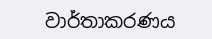වාර්තාකරණය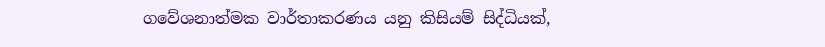ගවේශනාත්මක වාර්තාකරණය යනු කිසියම් සිද්ධියක්,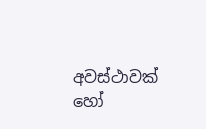අවස්ථාවක් හෝ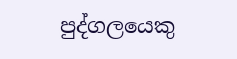පුද්ගලයෙකු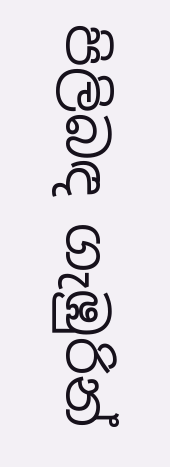පිලිබඳ ගැඹුරින්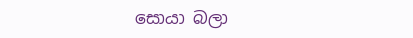සොයා බලා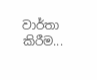වාර්තා කිරීම...